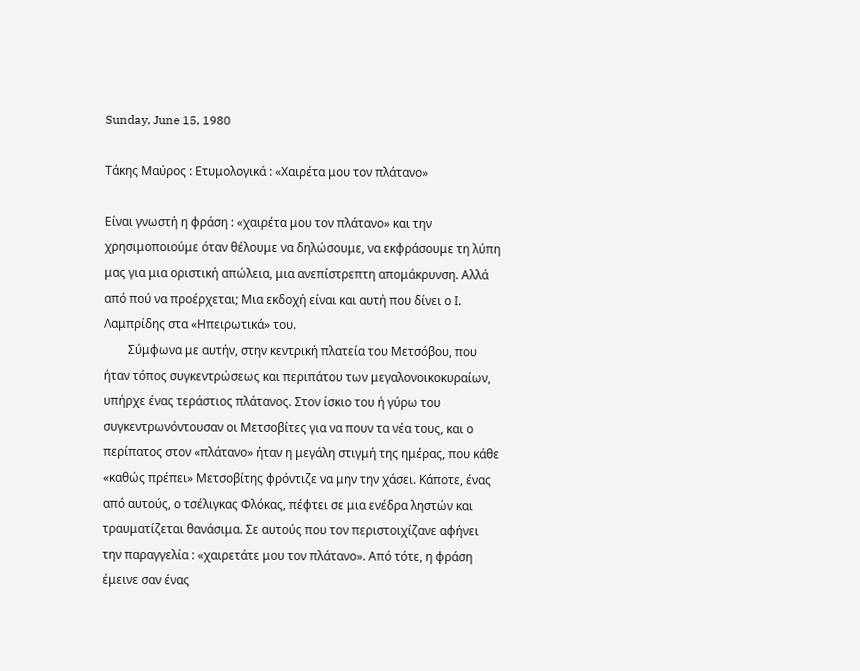Sunday, June 15, 1980

Τάκης Μαύρος : Ετυμολογικά : «Χαιρέτα μου τον πλάτανο»

Είναι γνωστή η φράση : «χαιρέτα μου τον πλάτανο» και την χρησιμοποιούμε όταν θέλουμε να δηλώσουμε, να εκφράσουμε τη λύπη μας για μια οριστική απώλεια, μια ανεπίστρεπτη απομάκρυνση. Αλλά από πού να προέρχεται; Μια εκδοχή είναι και αυτή που δίνει ο Ι. Λαμπρίδης στα «Ηπειρωτικά» του.
        Σύμφωνα με αυτήν, στην κεντρική πλατεία του Μετσόβου, που ήταν τόπος συγκεντρώσεως και περιπάτου των μεγαλονοικοκυραίων, υπήρχε ένας τεράστιος πλάτανος. Στον ίσκιο του ή γύρω του συγκεντρωνόντουσαν οι Μετσοβίτες για να πουν τα νέα τους, και ο περίπατος στον «πλάτανο» ήταν η μεγάλη στιγμή της ημέρας, που κάθε «καθώς πρέπει» Μετσοβίτης φρόντιζε να μην την χάσει. Κάποτε, ένας από αυτούς, ο τσέλιγκας Φλόκας, πέφτει σε μια ενέδρα ληστών και τραυματίζεται θανάσιμα. Σε αυτούς που τον περιστοιχίζανε αφήνει την παραγγελία : «χαιρετάτε μου τον πλάτανο». Από τότε, η φράση έμεινε σαν ένας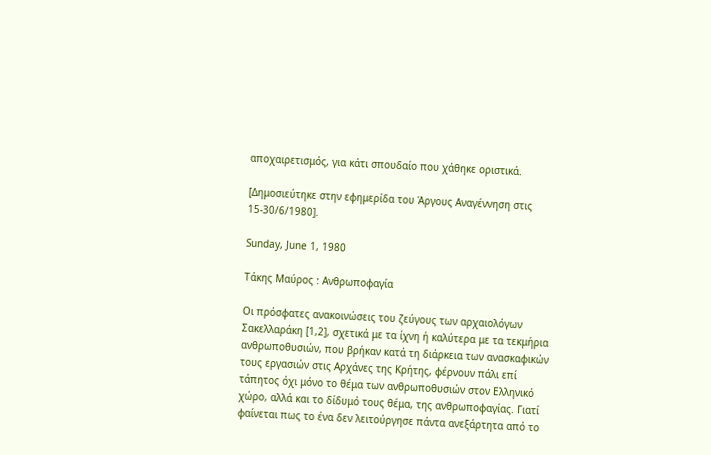αποχαιρετισμός, για κάτι σπουδαίο που χάθηκε οριστικά.

[Δημοσιεύτηκε στην εφημερίδα του Άργους Αναγέννηση στις 15-30/6/1980].

Sunday, June 1, 1980

Τάκης Μαύρος : Ανθρωποφαγία

Οι πρόσφατες ανακοινώσεις του ζεύγους των αρχαιολόγων Σακελλαράκη [1,2], σχετικά με τα ίχνη ή καλύτερα με τα τεκμήρια ανθρωποθυσιών, που βρήκαν κατά τη διάρκεια των ανασκαφικών τους εργασιών στις Αρχάνες της Κρήτης, φέρνουν πάλι επί τάπητος όχι μόνο το θέμα των ανθρωποθυσιών στον Ελληνικό χώρο, αλλά και το δίδυμό τους θέμα, της ανθρωποφαγίας. Γιατί φαίνεται πως το ένα δεν λειτούργησε πάντα ανεξάρτητα από το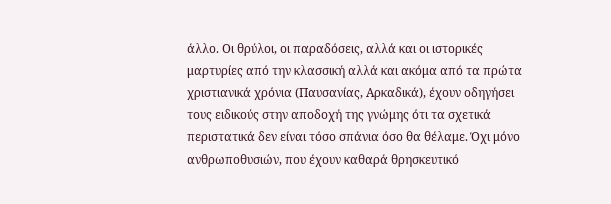άλλο. Οι θρύλοι, οι παραδόσεις, αλλά και οι ιστορικές μαρτυρίες από την κλασσική αλλά και ακόμα από τα πρώτα χριστιανικά χρόνια (Παυσανίας, Αρκαδικά), έχουν οδηγήσει τους ειδικούς στην αποδοχή της γνώμης ότι τα σχετικά περιστατικά δεν είναι τόσο σπάνια όσο θα θέλαμε. Όχι μόνο ανθρωποθυσιών, που έχουν καθαρά θρησκευτικό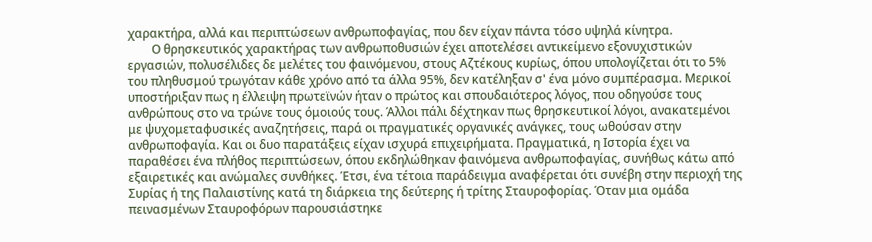χαρακτήρα, αλλά και περιπτώσεων ανθρωποφαγίας, που δεν είχαν πάντα τόσο υψηλά κίνητρα.
        Ο θρησκευτικός χαρακτήρας των ανθρωποθυσιών έχει αποτελέσει αντικείμενο εξονυχιστικών εργασιών, πολυσέλιδες δε μελέτες του φαινόμενου, στους Αζτέκους κυρίως, όπου υπολογίζεται ότι το 5% του πληθυσμού τρωγόταν κάθε χρόνο από τα άλλα 95%, δεν κατέληξαν σ' ένα μόνο συμπέρασμα. Μερικοί υποστήριξαν πως η έλλειψη πρωτεϊνών ήταν ο πρώτος και σπουδαιότερος λόγος, που οδηγούσε τους ανθρώπους στο να τρώνε τους όμοιούς τους. Άλλοι πάλι δέχτηκαν πως θρησκευτικοί λόγοι, ανακατεμένοι με ψυχομεταφυσικές αναζητήσεις, παρά οι πραγματικές οργανικές ανάγκες, τους ωθούσαν στην ανθρωποφαγία. Και οι δυο παρατάξεις είχαν ισχυρά επιχειρήματα. Πραγματικά, η Ιστορία έχει να παραθέσει ένα πλήθος περιπτώσεων, όπου εκδηλώθηκαν φαινόμενα ανθρωποφαγίας, συνήθως κάτω από εξαιρετικές και ανώμαλες συνθήκες. Έτσι, ένα τέτοια παράδειγμα αναφέρεται ότι συνέβη στην περιοχή της Συρίας ή της Παλαιστίνης κατά τη διάρκεια της δεύτερης ή τρίτης Σταυροφορίας. Όταν μια ομάδα πεινασμένων Σταυροφόρων παρουσιάστηκε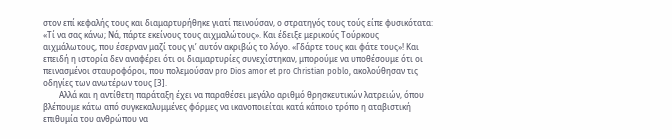στον επί κεφαλής τους και διαμαρτυρήθηκε γιατί πεινούσαν, ο στρατηγός τους τούς είπε φυσικότατα: «Τί να σας κάνω; Νά, πάρτε εκείνους τους αιχμαλώτους». Και έδειξε μερικούς Τούρκους αιχμάλωτους, που έσερναν μαζί τους γι’ αυτόν ακριβώς το λόγο. «Γδάρτε τους και φάτε τους»! Και επειδή η ιστορία δεν αναφέρει ότι οι διαμαρτυρίες συνεχίστηκαν, μπορούμε να υποθέσουμε ότι οι πεινασμένοι σταυροφόροι, που πολεμούσαν pro Dios amor et pro Christian poblo, ακολούθησαν τις οδηγίες των ανωτέρων τους [3].
        Αλλά και η αντίθετη παράταξη έχει να παραθέσει μεγάλο αριθμό θρησκευτικών λατρειών, όπου βλέπουμε κάτω από συγκεκαλυμμένες φόρμες να ικανοποιείται κατά κάποιο τρόπο η αταβιστική επιθυμία του ανθρώπου να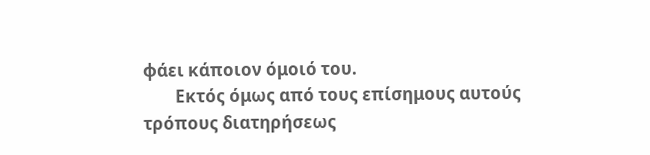φάει κάποιον όμοιό του.
        Εκτός όμως από τους επίσημους αυτούς τρόπους διατηρήσεως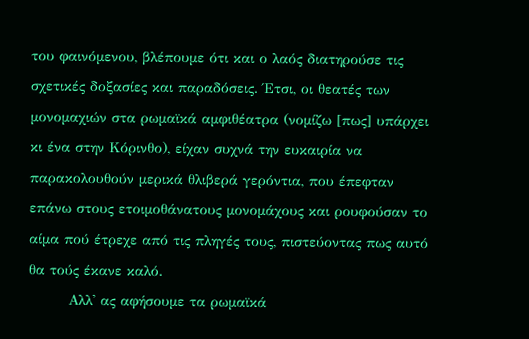του φαινόμενου, βλέπουμε ότι και ο λαός διατηρούσε τις σχετικές δοξασίες και παραδόσεις. Έτσι, οι θεατές των μονομαχιών στα ρωμαϊκά αμφιθέατρα (νομίζω [πως] υπάρχει κι ένα στην Κόρινθο), είχαν συχνά την ευκαιρία να παρακολουθούν μερικά θλιβερά γερόντια, που έπεφταν επάνω στους ετοιμοθάνατους μονομάχους και ρουφούσαν το αίμα πού έτρεχε από τις πληγές τους, πιστεύοντας πως αυτό θα τούς έκανε καλό.
        Αλλ' ας αφήσουμε τα ρωμαϊκά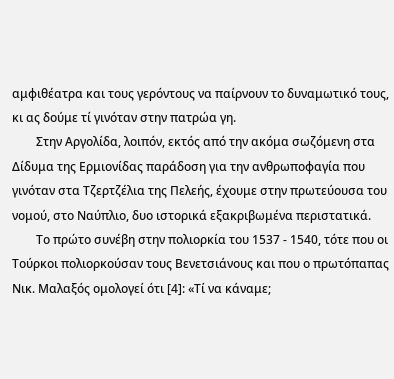αμφιθέατρα και τους γερόντους να παίρνουν το δυναμωτικό τους, κι ας δούμε τί γινόταν στην πατρώα γη.
        Στην Αργολίδα, λοιπόν, εκτός από την ακόμα σωζόμενη στα Δίδυμα της Ερμιονίδας παράδοση για την ανθρωποφαγία που γινόταν στα Τζερτζέλια της Πελεής, έχουμε στην πρωτεύουσα του νομού, στο Ναύπλιο, δυο ιστορικά εξακριβωμένα περιστατικά.
        Το πρώτο συνέβη στην πολιορκία του 1537 - 1540, τότε που οι Τούρκοι πολιορκούσαν τους Βενετσιάνους και που ο πρωτόπαπας Νικ. Μαλαξός ομολογεί ότι [4]: «Τί να κάναμε;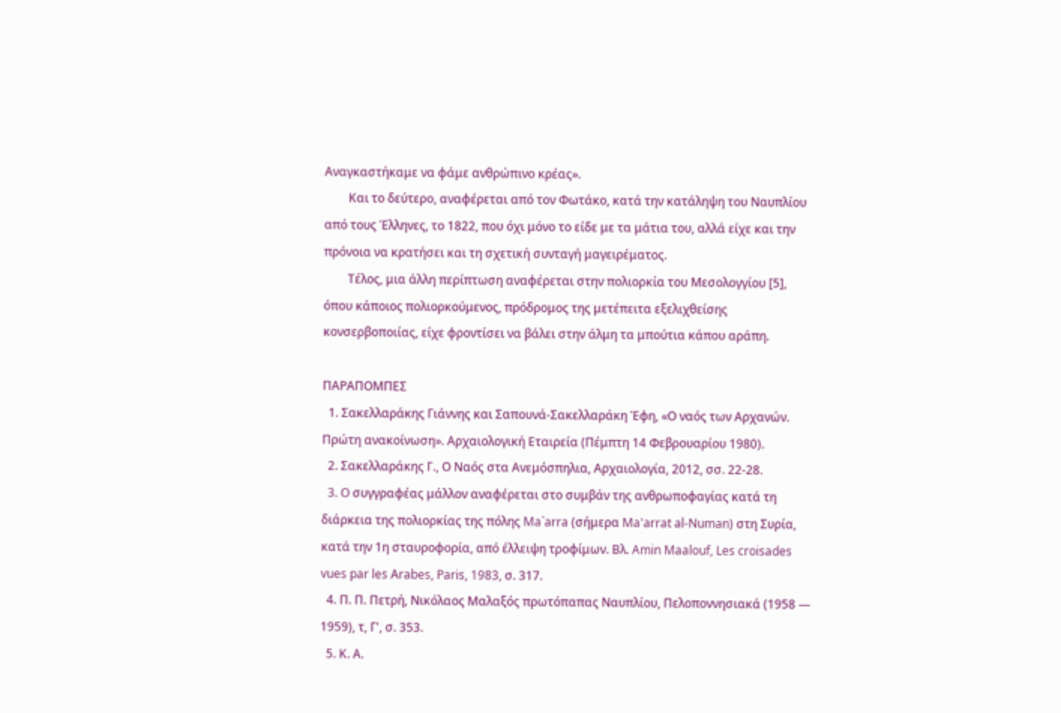Αναγκαστήκαμε να φάμε ανθρώπινο κρέας».
        Και το δεύτερο, αναφέρεται από τον Φωτάκο, κατά την κατάληψη του Ναυπλίου από τους Έλληνες, το 1822, που όχι μόνο το είδε με τα μάτια του, αλλά είχε και την πρόνοια να κρατήσει και τη σχετική συνταγή μαγειρέματος.
        Τέλος, μια άλλη περίπτωση αναφέρεται στην πολιορκία του Μεσολογγίου [5], όπου κάποιος πολιορκούμενος, πρόδρομος της μετέπειτα εξελιχθείσης κονσερβοποιίας, είχε φροντίσει να βάλει στην άλμη τα μπούτια κάπου αράπη.

ΠΑΡΑΠΟΜΠΕΣ
  1. Σακελλαράκης Γιάννης και Σαπουνά-Σακελλαράκη Έφη, «Ο ναός των Αρχανών. Πρώτη ανακοίνωση». Αρχαιολογική Εταιρεία (Πέμπτη 14 Φεβρουαρίου 1980).
  2. Σακελλαράκης Γ., Ο Ναός στα Ανεμόσπηλια, Αρχαιολογία, 2012, σσ. 22-28.
  3. O συγγραφέας μάλλον αναφέρεται στο συμβάν της ανθρωποφαγίας κατά τη διάρκεια της πολιορκίας της πόλης Ma`arra (σήμερα Ma'arrat al-Numan) στη Συρία, κατά την 1η σταυροφορία, από έλλειψη τροφίμων. Βλ. Amin Maalouf, Les croisades vues par les Αrabes, Paris, 1983, σ. 317.
  4. Π. Π. Πετρή, Νικόλαος Μαλαξός πρωτόπαπας Ναυπλίου, Πελοποννησιακά (1958 — 1959), τ, Γ', σ. 353.
  5. Κ. Α.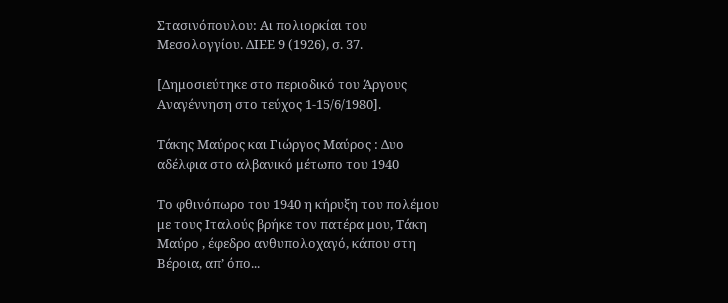Στασινόπουλου: Αι πολιορκίαι του Μεσολογγίου. ΔΙΕΕ 9 (1926), σ. 37.

[Δημοσιεύτηκε στο περιοδικό του Άργους Αναγέννηση στο τεύχος 1-15/6/1980].

Τάκης Μαύρος και Γιώργος Μαύρος : Δυο αδέλφια στο αλβανικό μέτωπο του 1940

Το φθινόπωρο του 1940 η κήρυξη του πολέμου με τους Ιταλούς βρήκε τον πατέρα μου, Τάκη Μαύρο , έφεδρο ανθυπολοχαγό, κάπου στη Βέροια, απ’ όπο...